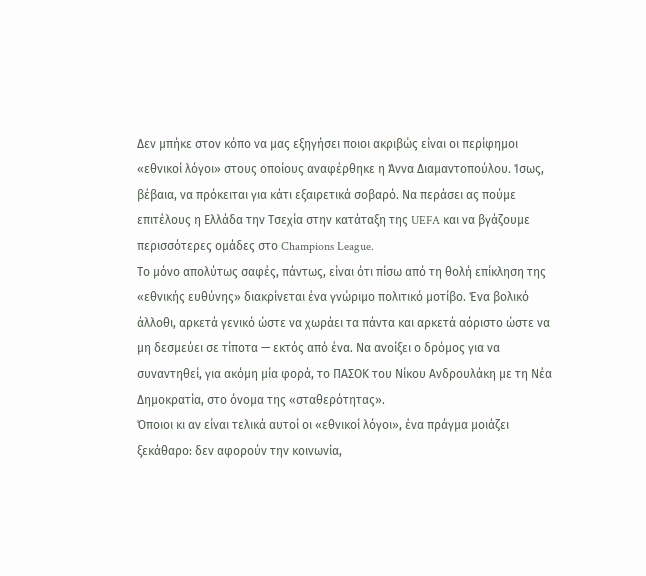Δεν μπήκε στον κόπο να μας εξηγήσει ποιοι ακριβώς είναι οι περίφημοι «εθνικοί λόγοι» στους οποίους αναφέρθηκε η Άννα Διαμαντοπούλου. Ίσως, βέβαια, να πρόκειται για κάτι εξαιρετικά σοβαρό. Να περάσει ας πούμε επιτέλους η Ελλάδα την Τσεχία στην κατάταξη της UEFA και να βγάζουμε περισσότερες ομάδες στο Champions League.
Το μόνο απολύτως σαφές, πάντως, είναι ότι πίσω από τη θολή επίκληση της «εθνικής ευθύνης» διακρίνεται ένα γνώριμο πολιτικό μοτίβο. Ένα βολικό άλλοθι, αρκετά γενικό ώστε να χωράει τα πάντα και αρκετά αόριστο ώστε να μη δεσμεύει σε τίποτα — εκτός από ένα. Να ανοίξει ο δρόμος για να συναντηθεί, για ακόμη μία φορά, το ΠΑΣΟΚ του Νίκου Ανδρουλάκη με τη Νέα Δημοκρατία, στο όνομα της «σταθερότητας».
Όποιοι κι αν είναι τελικά αυτοί οι «εθνικοί λόγοι», ένα πράγμα μοιάζει ξεκάθαρο: δεν αφορούν την κοινωνία,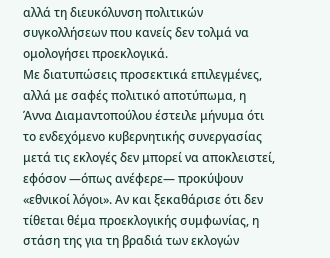αλλά τη διευκόλυνση πολιτικών συγκολλήσεων που κανείς δεν τολμά να ομολογήσει προεκλογικά.
Με διατυπώσεις προσεκτικά επιλεγμένες, αλλά με σαφές πολιτικό αποτύπωμα, η Άννα Διαμαντοπούλου έστειλε μήνυμα ότι το ενδεχόμενο κυβερνητικής συνεργασίας μετά τις εκλογές δεν μπορεί να αποκλειστεί, εφόσον —όπως ανέφερε— προκύψουν «εθνικοί λόγοι». Αν και ξεκαθάρισε ότι δεν τίθεται θέμα προεκλογικής συμφωνίας, η στάση της για τη βραδιά των εκλογών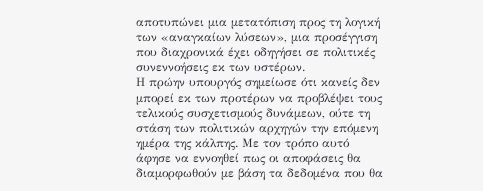αποτυπώνει μια μετατόπιση προς τη λογική των «αναγκαίων λύσεων», μια προσέγγιση που διαχρονικά έχει οδηγήσει σε πολιτικές συνεννοήσεις εκ των υστέρων.
Η πρώην υπουργός σημείωσε ότι κανείς δεν μπορεί εκ των προτέρων να προβλέψει τους τελικούς συσχετισμούς δυνάμεων, ούτε τη στάση των πολιτικών αρχηγών την επόμενη ημέρα της κάλπης. Με τον τρόπο αυτό άφησε να εννοηθεί πως οι αποφάσεις θα διαμορφωθούν με βάση τα δεδομένα που θα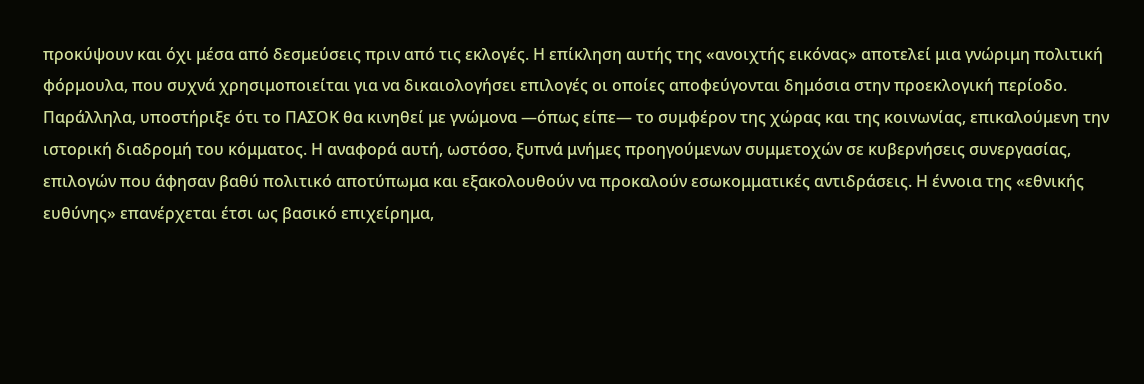προκύψουν και όχι μέσα από δεσμεύσεις πριν από τις εκλογές. Η επίκληση αυτής της «ανοιχτής εικόνας» αποτελεί μια γνώριμη πολιτική φόρμουλα, που συχνά χρησιμοποιείται για να δικαιολογήσει επιλογές οι οποίες αποφεύγονται δημόσια στην προεκλογική περίοδο.
Παράλληλα, υποστήριξε ότι το ΠΑΣΟΚ θα κινηθεί με γνώμονα —όπως είπε— το συμφέρον της χώρας και της κοινωνίας, επικαλούμενη την ιστορική διαδρομή του κόμματος. Η αναφορά αυτή, ωστόσο, ξυπνά μνήμες προηγούμενων συμμετοχών σε κυβερνήσεις συνεργασίας, επιλογών που άφησαν βαθύ πολιτικό αποτύπωμα και εξακολουθούν να προκαλούν εσωκομματικές αντιδράσεις. Η έννοια της «εθνικής ευθύνης» επανέρχεται έτσι ως βασικό επιχείρημα,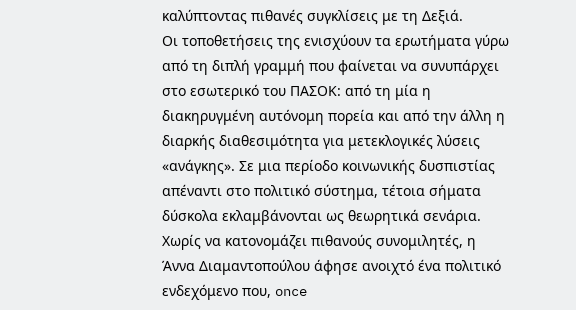καλύπτοντας πιθανές συγκλίσεις με τη Δεξιά.
Οι τοποθετήσεις της ενισχύουν τα ερωτήματα γύρω από τη διπλή γραμμή που φαίνεται να συνυπάρχει στο εσωτερικό του ΠΑΣΟΚ: από τη μία η διακηρυγμένη αυτόνομη πορεία και από την άλλη η διαρκής διαθεσιμότητα για μετεκλογικές λύσεις «ανάγκης». Σε μια περίοδο κοινωνικής δυσπιστίας απέναντι στο πολιτικό σύστημα, τέτοια σήματα δύσκολα εκλαμβάνονται ως θεωρητικά σενάρια.
Χωρίς να κατονομάζει πιθανούς συνομιλητές, η Άννα Διαμαντοπούλου άφησε ανοιχτό ένα πολιτικό ενδεχόμενο που, once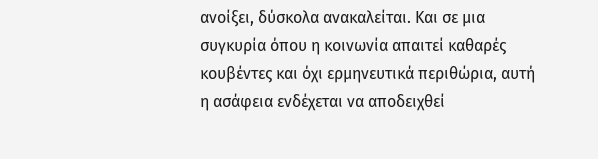ανοίξει, δύσκολα ανακαλείται. Και σε μια συγκυρία όπου η κοινωνία απαιτεί καθαρές κουβέντες και όχι ερμηνευτικά περιθώρια, αυτή η ασάφεια ενδέχεται να αποδειχθεί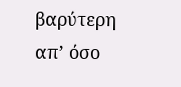βαρύτερη απ’ όσο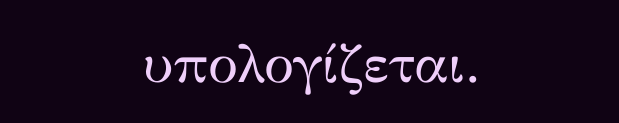υπολογίζεται.